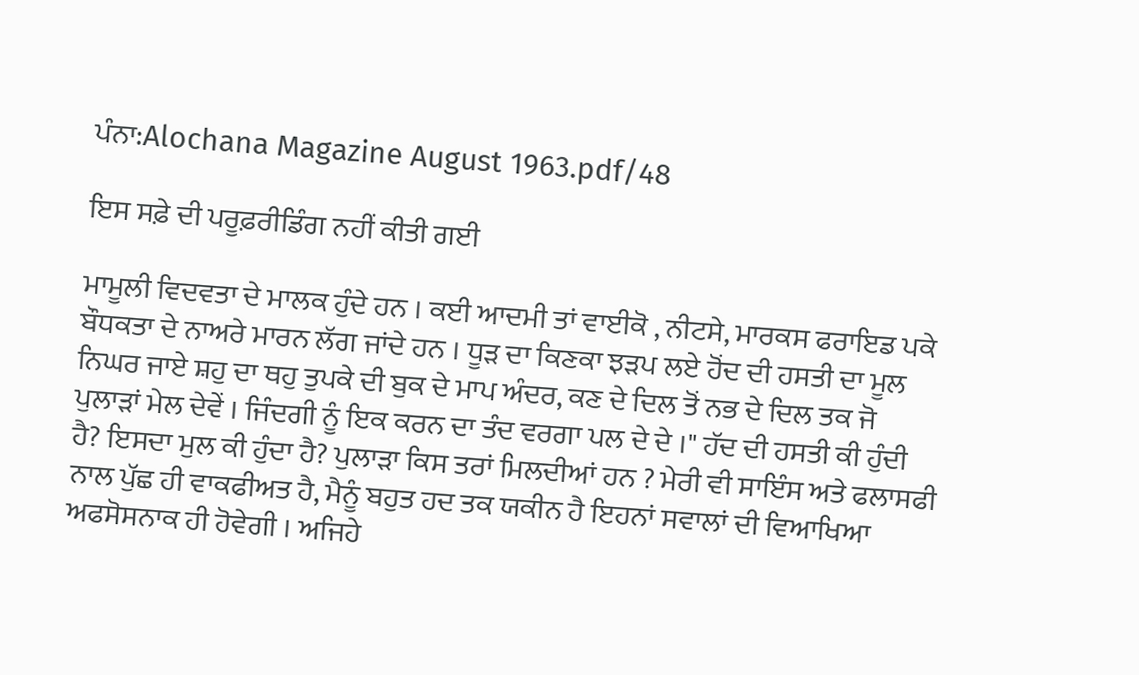ਪੰਨਾ:Alochana Magazine August 1963.pdf/48

ਇਸ ਸਫ਼ੇ ਦੀ ਪਰੂਫ਼ਰੀਡਿੰਗ ਨਹੀਂ ਕੀਤੀ ਗਈ

ਮਾਮੂਲੀ ਵਿਦਵਤਾ ਦੇ ਮਾਲਕ ਹੁੰਦੇ ਹਨ । ਕਈ ਆਦਮੀ ਤਾਂ ਵਾਈਕੋ , ਨੀਟਸੇ, ਮਾਰਕਸ ਫਰਾਇਡ ਪਕੇ ਬੌਧਕਤਾ ਦੇ ਨਾਅਰੇ ਮਾਰਨ ਲੱਗ ਜਾਂਦੇ ਹਨ । ਧੂੜ ਦਾ ਕਿਣਕਾ ਝੜਪ ਲਏ ਹੋਂਦ ਦੀ ਹਸਤੀ ਦਾ ਮੂਲ ਨਿਘਰ ਜਾਏ ਸ਼ਹੁ ਦਾ ਥਹੁ ਤੁਪਕੇ ਦੀ ਬੁਕ ਦੇ ਮਾਪ ਅੰਦਰ, ਕਣ ਦੇ ਦਿਲ ਤੋਂ ਨਭ ਦੇ ਦਿਲ ਤਕ ਜੋ ਪੁਲਾੜਾਂ ਮੇਲ ਦੇਵੇਂ । ਜਿੰਦਗੀ ਨੂੰ ਇਕ ਕਰਨ ਦਾ ਤੰਦ ਵਰਗਾ ਪਲ ਦੇ ਦੇ ।" ਹੱਦ ਦੀ ਹਸਤੀ ਕੀ ਹੁੰਦੀ ਹੈ? ਇਸਦਾ ਮੁਲ ਕੀ ਹੁੰਦਾ ਹੈ? ਪੁਲਾੜਾ ਕਿਸ ਤਰਾਂ ਮਿਲਦੀਆਂ ਹਨ ? ਮੇਰੀ ਵੀ ਸਾਇੰਸ ਅਤੇ ਫਲਾਸਫੀ ਨਾਲ ਪੁੱਛ ਹੀ ਵਾਕਫੀਅਤ ਹੈ, ਮੈਨੂੰ ਬਹੁਤ ਹਦ ਤਕ ਯਕੀਨ ਹੈ ਇਹਨਾਂ ਸਵਾਲਾਂ ਦੀ ਵਿਆਖਿਆ ਅਫਸੋਸਨਾਕ ਹੀ ਹੋਵੇਗੀ । ਅਜਿਹੇ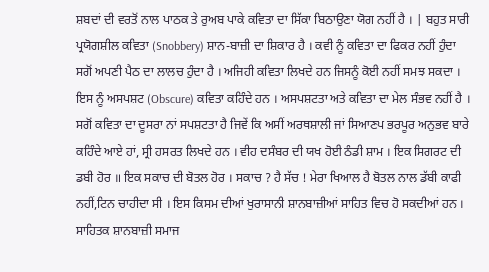ਸ਼ਬਦਾਂ ਦੀ ਵਰਤੋਂ ਨਾਲ ਪਾਠਕ ਤੇ ਰੁਅਬ ਪਾਕੇ ਕਵਿਤਾ ਦਾ ਸਿੱਕਾ ਬਿਠਾਉਣਾ ਯੋਗ ਨਹੀਂ ਹੈ । | ਬਹੁਤ ਸਾਰੀ ਪ੍ਰਯੋਗਸ਼ੀਲ ਕਵਿਤਾ (Snobbery) ਸ਼ਾਨ-ਬਾਜ਼ੀ ਦਾ ਸ਼ਿਕਾਰ ਹੈ । ਕਵੀ ਨੂੰ ਕਵਿਤਾ ਦਾ ਫਿਕਰ ਨਹੀਂ ਹੁੰਦਾ ਸਗੋਂ ਅਪਣੀ ਪੈਠ ਦਾ ਲਾਲਚ ਹੁੰਦਾ ਹੈ । ਅਜਿਹੀ ਕਵਿਤਾ ਲਿਖਦੇ ਹਨ ਜਿਸਨੂੰ ਕੋਈ ਨਹੀਂ ਸਮਝ ਸਕਦਾ । ਇਸ ਨੂੰ ਅਸਪਸ਼ਟ (Obscure) ਕਵਿਤਾ ਕਹਿੰਦੇ ਹਨ । ਅਸਪਸ਼ਟਤਾ ਅਤੇ ਕਵਿਤਾ ਦਾ ਮੇਲ ਸੰਭਵ ਨਹੀਂ ਹੈ । ਸਗੋਂ ਕਵਿਤਾ ਦਾ ਦੂਸਰਾ ਨਾਂ ਸਪਸ਼ਟਤਾ ਹੈ ਜਿਵੇਂ ਕਿ ਅਸੀਂ ਅਰਥਸ਼ਾਲੀ ਜਾਂ ਸਿਆਣਪ ਭਰਪੂਰ ਅਨੁਭਵ ਬਾਰੇ ਕਹਿੰਦੇ ਆਏ ਹਾਂ, ਸ੍ਰੀ ਹਸਰਤ ਲਿਖਦੇ ਹਨ । ਵੀਹ ਦਸੰਬਰ ਦੀ ਯਖ ਹੋਈ ਠੰਡੀ ਸ਼ਾਮ । ਇਕ ਸਿਗਰਟ ਦੀ ਡਬੀ ਹੋਰ ॥ ਇਕ ਸਕਾਚ ਦੀ ਬੋਤਲ ਹੋਰ । ਸਕਾਚ ? ਹੈ ਸੱਚ ! ਮੇਰਾ ਖਿਆਲ ਹੈ ਬੋਤਲ ਨਾਲ ਡੱਬੀ ਕਾਫੀ ਨਹੀਂ,ਟਿਨ ਚਾਹੀਦਾ ਸੀ । ਇਸ ਕਿਸਮ ਦੀਆਂ ਖੁਰਾਸਾਨੀ ਸ਼ਾਨਬਾਜ਼ੀਆਂ ਸਾਹਿਤ ਵਿਚ ਹੋ ਸਕਦੀਆਂ ਹਨ । ਸਾਹਿਤਕ ਸ਼ਾਨਬਾਜ਼ੀ ਸਮਾਜ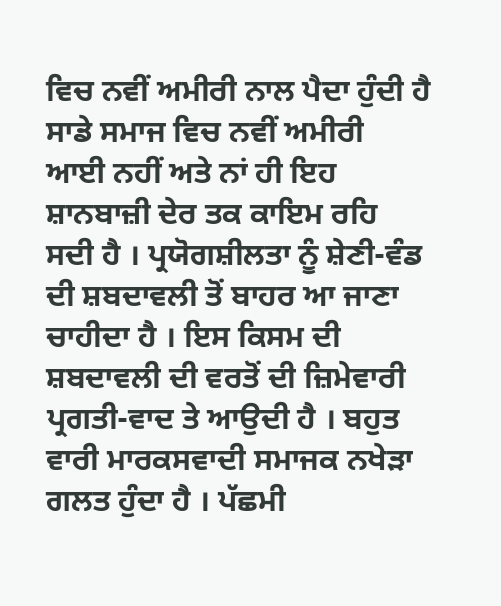ਵਿਚ ਨਵੀਂ ਅਮੀਰੀ ਨਾਲ ਪੈਦਾ ਹੁੰਦੀ ਹੈ ਸਾਡੇ ਸਮਾਜ ਵਿਚ ਨਵੀਂ ਅਮੀਰੀ ਆਈ ਨਹੀਂ ਅਤੇ ਨਾਂ ਹੀ ਇਹ ਸ਼ਾਨਬਾਜ਼ੀ ਦੇਰ ਤਕ ਕਾਇਮ ਰਹਿ ਸਦੀ ਹੈ । ਪ੍ਰਯੋਗਸ਼ੀਲਤਾ ਨੂੰ ਸ਼ੇਣੀ-ਵੰਡ ਦੀ ਸ਼ਬਦਾਵਲੀ ਤੋਂ ਬਾਹਰ ਆ ਜਾਣਾ ਚਾਹੀਦਾ ਹੈ । ਇਸ ਕਿਸਮ ਦੀ ਸ਼ਬਦਾਵਲੀ ਦੀ ਵਰਤੋਂ ਦੀ ਜ਼ਿਮੇਵਾਰੀ ਪ੍ਰਗਤੀ-ਵਾਦ ਤੇ ਆਉਦੀ ਹੈ । ਬਹੁਤ ਵਾਰੀ ਮਾਰਕਸਵਾਦੀ ਸਮਾਜਕ ਨਖੇੜਾ ਗਲਤ ਹੁੰਦਾ ਹੈ । ਪੱਛਮੀ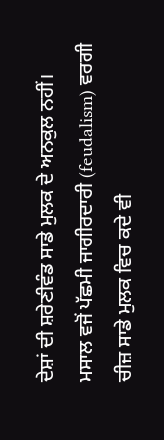ਦੇਸ਼ਾਂ ਦੀ ਸ਼ਰੇਣੀਵੰਡ ਸਾਡੇ ਮੁਲਕ ਦੇ ਅਨਕੁਲ ਨਹੀਂ। ਮਸਾਲ ਵਜੋਂ ਪੱਛਮੀ ਜਾਗੀਰਦਾਰੀ (feudalism) ਵਰਗੀ ਚੀਜ਼ ਸਾਡੇ ਮੁਲਕ ਵਿਚ ਕਦੇ ਵੀ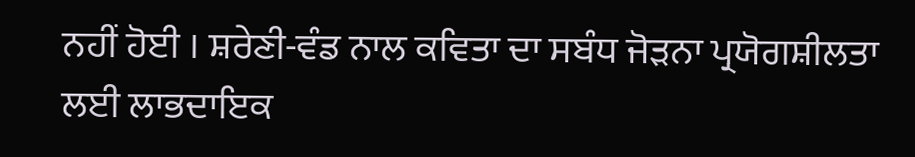ਨਹੀਂ ਹੋਈ । ਸ਼ਰੇਣੀ-ਵੰਡ ਨਾਲ ਕਵਿਤਾ ਦਾ ਸਬੰਧ ਜੋੜਨਾ ਪ੍ਰਯੋਗਸ਼ੀਲਤਾ ਲਈ ਲਾਭਦਾਇਕ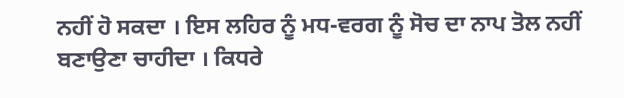ਨਹੀਂ ਹੋ ਸਕਦਾ । ਇਸ ਲਹਿਰ ਨੂੰ ਮਧ-ਵਰਗ ਨੂੰ ਸੋਚ ਦਾ ਨਾਪ ਤੋਲ ਨਹੀਂ ਬਣਾਉਣਾ ਚਾਹੀਦਾ । ਕਿਧਰੇ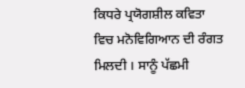ਕਿਧਰੇ ਪ੍ਰਯੋਗਸ਼ੀਲ ਕਵਿਤਾ ਵਿਚ ਮਨੋਵਿਗਿਆਨ ਦੀ ਰੰਗਤ ਮਿਲਦੀ । ਸਾਨੂੰ ਪੱਛਮੀ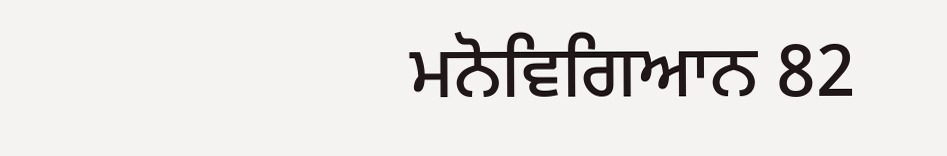ਮਨੋਵਿਗਿਆਨ 82